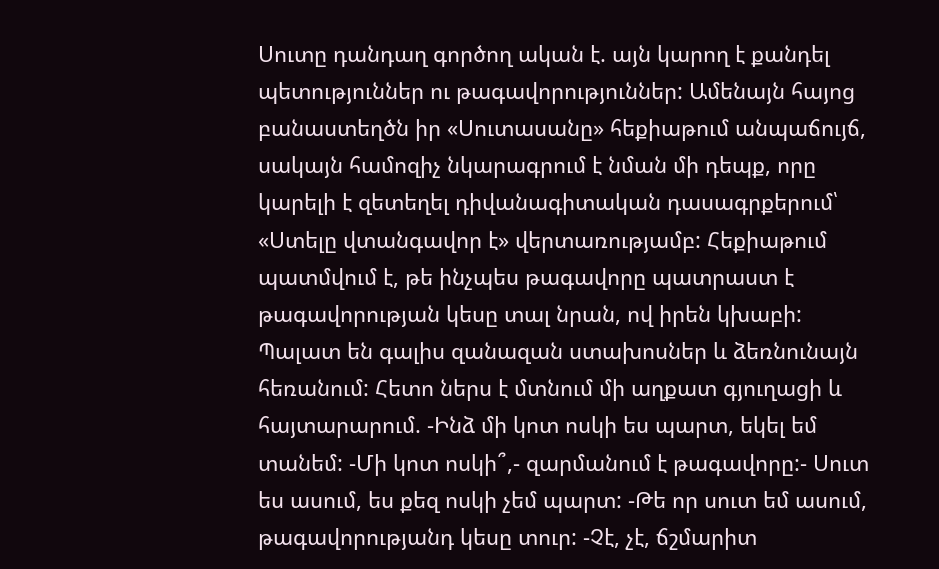Սուտը դանդաղ գործող ական է. այն կարող է քանդել պետություններ ու թագավորություններ: Ամենայն հայոց բանաստեղծն իր «Սուտասանը» հեքիաթում անպաճույճ, սակայն համոզիչ նկարագրում է նման մի դեպք, որը կարելի է զետեղել դիվանագիտական դասագրքերում՝ «Ստելը վտանգավոր է» վերտառությամբ: Հեքիաթում պատմվում է, թե ինչպես թագավորը պատրաստ է թագավորության կեսը տալ նրան, ով իրեն կխաբի: Պալատ են գալիս զանազան ստախոսներ և ձեռնունայն հեռանում: Հետո ներս է մտնում մի աղքատ գյուղացի և հայտարարում. -Ինձ մի կոտ ոսկի ես պարտ, եկել եմ տանեմ: -Մի կոտ ոսկի՞,- զարմանում է թագավորը:- Սուտ ես ասում, ես քեզ ոսկի չեմ պարտ: -Թե որ սուտ եմ ասում, թագավորությանդ կեսը տուր: -Չէ, չէ, ճշմարիտ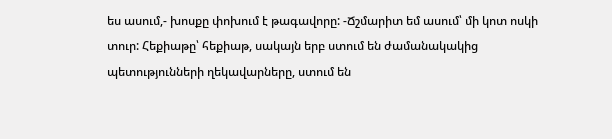ես ասում,- խոսքը փոխում է թագավորը: -Ճշմարիտ եմ ասում՝ մի կոտ ոսկի տուր: Հեքիաթը՝ հեքիաթ, սակայն երբ ստում են ժամանակակից պետությունների ղեկավարները, ստում են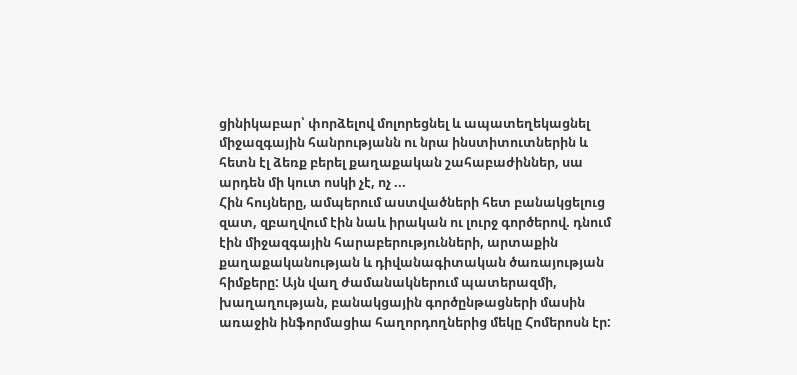ցինիկաբար՝ փորձելով մոլորեցնել և ապատեղեկացնել միջազգային հանրությանն ու նրա ինստիտուտներին և հետն էլ ձեռք բերել քաղաքական շահաբաժիններ, սա արդեն մի կուտ ոսկի չէ, ոչ ...
Հին հույները, ամպերում աստվածների հետ բանակցելուց զատ, զբաղվում էին նաև իրական ու լուրջ գործերով. դնում էին միջազգային հարաբերությունների, արտաքին քաղաքականության և դիվանագիտական ծառայության հիմքերը: Այն վաղ ժամանակներում պատերազմի, խաղաղության, բանակցային գործընթացների մասին առաջին ինֆորմացիա հաղորդողներից մեկը Հոմերոսն էր: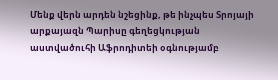Մենք վերն արդեն նշեցինք, թե ինչպես Տրոյայի արքայազն Պարիսը գեղեցկության աստվածուհի Աֆրոդիտեի օգնությամբ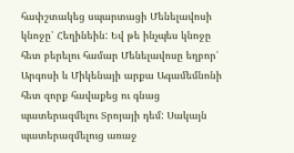հափշտակեց սպարտացի Մենելավոսի կնոջը՝ Հեղինեին: Եվ թե ինչպես կնոջը հետ բերելու համար Մենելավոսը եղբոր՝ Արգոսի և Միկենայի արքա Ագամեմնոնի հետ զորք հավաքեց ու գնաց պատերազմելու Տրոյայի դեմ: Սակայն պատերազմելուց առաջ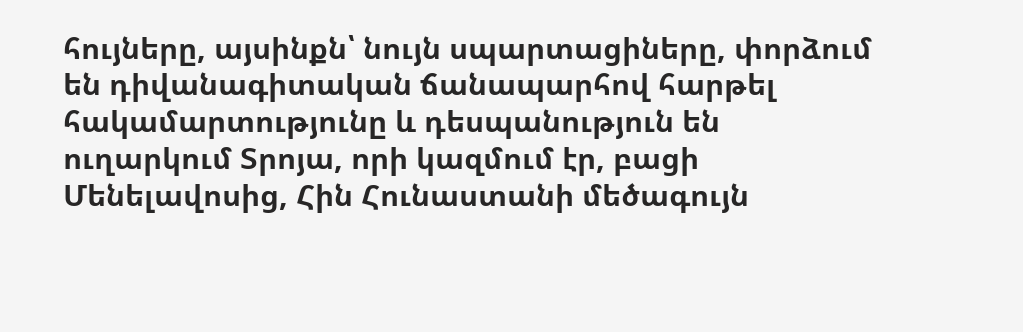հույները, այսինքն՝ նույն սպարտացիները, փորձում են դիվանագիտական ճանապարհով հարթել հակամարտությունը և դեսպանություն են ուղարկում Տրոյա, որի կազմում էր, բացի Մենելավոսից, Հին Հունաստանի մեծագույն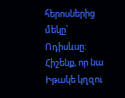հերոսներից մեկը՝ Ոդիսևսը: Հիշենք, որ նա Իթակե կղզու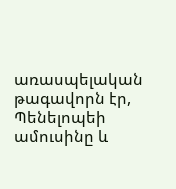առասպելական թագավորն էր, Պենելոպեի ամուսինը և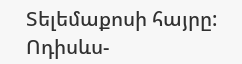Տելեմաքոսի հայրը: Ոդիսևս-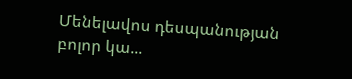Մենելավոս դեսպանության բոլոր կա...